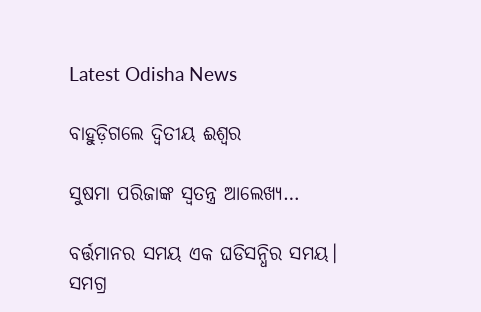Latest Odisha News

ବାହୁଡ଼ିଗଲେ ଦ୍ୱିତୀୟ ଈଶ୍ବର

ସୁଷମା ପରିଜାଙ୍କ ସ୍ୱତନ୍ତ୍ର ଆଲେଖ୍ୟ…

ବର୍ତ୍ତମାନର ସମୟ ଏକ ଘଡିସନ୍ଧିର ସମୟ। ସମଗ୍ର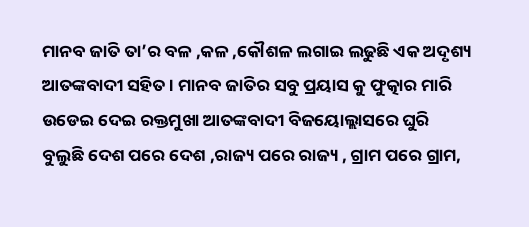ମାନବ ଜାତି ତା’ର ବଳ ,କଳ ,କୌଶଳ ଲଗାଇ ଲଢୁଛି ଏକ ଅଦୃଶ୍ୟ ଆତଙ୍କବାଦୀ ସହିତ । ମାନବ ଜାତିର ସବୁ ପ୍ରୟାସ କୁ ଫୁତ୍କାର ମାରି ଉଡେଇ ଦେଇ ରକ୍ତମୁଖା ଆତଙ୍କବାଦୀ ବିଜୟୋଲ୍ଲାସରେ ଘୁରି ବୁଲୁଛି ଦେଶ ପରେ ଦେଶ ,ରାଜ୍ୟ ପରେ ରାଜ୍ୟ , ଗ୍ରାମ ପରେ ଗ୍ରାମ,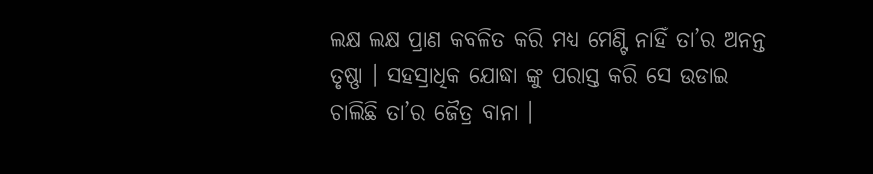ଲକ୍ଷ ଲକ୍ଷ ପ୍ରାଣ କବଳିତ କରି ମଧ୍ୟ ମେଣ୍ଟି ନାହିଁ ତା’ର ଅନନ୍ତ ତୃଷ୍ଣା । ସହସ୍ରାଧିକ ଯୋଦ୍ଧା ଙ୍କୁ ପରାସ୍ତ କରି ସେ ଉଡାଇ ଚାଲିଛି ତା’ର ଜୈତ୍ର ବାନା ।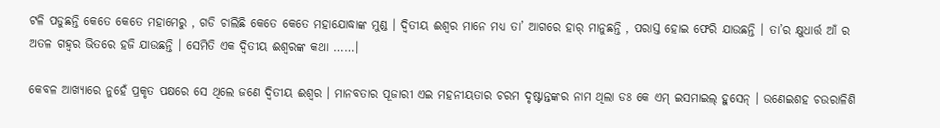ଟଳି ପଡୁଛନ୍ତି କେତେ କେତେ ମହାମେରୁ , ଗଡି ଚାଲିଛି କେତେ କେତେ ମହାଯୋଦ୍ଧାଙ୍କ ମୁଣ୍ଡ । ଦ୍ୱିତୀୟ ଈଶ୍ବର ମାନେ ମଧ୍ୟ ତା’ ଆଗରେ ହାର୍ ମାନୁଛନ୍ତି , ପରାସ୍ତ ହୋଇ ଫେରି ଯାଉଛନ୍ତି । ତା’ର କ୍ଷୁଧାର୍ତ୍ତ ଆଁ ର ଅତଳ ଗହ୍ୱର ଭିତରେ ହଜି ଯାଉଛନ୍ତି । ସେମିତି ଏକ ଦ୍ୱିତୀୟ ଈଶ୍ବରଙ୍କ କଥା ……।

କେବଳ ଆଖ୍ୟାରେ ନୁହେଁ ପ୍ରକୃତ ପକ୍ଷରେ ସେ ଥିଲେ ଜଣେ ଦ୍ୱିତୀୟ ଈଶ୍ବର । ମାନବତାର ପୂଜାରୀ ଏଇ ମହନୀୟତାର ଚରମ ଦୃଷ୍ଟାନ୍ତଙ୍କର ନାମ ଥିଲା ଡଃ କେ ଏମ୍ ଇସମାଇଲ୍ ହୁସେନ୍ । ଉଣେଇଶହ ଚଉରାଳିଶି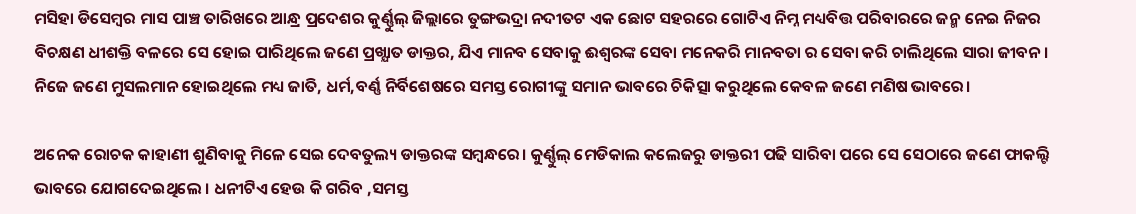ମସିହା ଡିସେମ୍ବର ମାସ ପାଞ୍ଚ ତାରିଖରେ ଆନ୍ଧ୍ର ପ୍ରଦେଶର କୁର୍ଣ୍ଣୁଲ୍ ଜିଲ୍ଲାରେ ତୁଙ୍ଗଭଦ୍ରା ନଦୀତଟ ଏକ ଛୋଟ ସହରରେ ଗୋଟିଏ ନିମ୍ନ ମଧ୍ୟବିତ୍ତ ପରିବାରରେ ଜନ୍ମ ନେଇ ନିଜର ବିଚକ୍ଷଣ ଧୀଶକ୍ତି ବଳରେ ସେ ହୋଇ ପାରିଥିଲେ ଜଣେ ପ୍ରଖ୍ଯାତ ଡାକ୍ତର, ଯିଏ ମାନବ ସେବାକୁ ଈଶ୍ବରଙ୍କ ସେବା ମନେକରି ମାନବତା ର ସେବା କରି ଚାଲିଥିଲେ ସାରା ଜୀବନ । ନିଜେ ଜଣେ ମୁସଲମାନ ହୋଇଥିଲେ ମଧ୍ୟ ଜାତି, ଧର୍ମ,ବର୍ଣ୍ଣ ନିର୍ବିଶେଷରେ ସମସ୍ତ ରୋଗୀଙ୍କୁ ସମାନ ଭାବରେ ଚିକିତ୍ସା କରୁଥିଲେ କେବଳ ଜଣେ ମଣିଷ ଭାବରେ।

ଅନେକ ରୋଚକ କାହାଣୀ ଶୁଣିବାକୁ ମିଳେ ସେଇ ଦେବତୁଲ୍ୟ ଡାକ୍ତରଙ୍କ ସମ୍ବନ୍ଧରେ। କୁର୍ଣ୍ଣୁଲ୍ ମେଡିକାଲ କଲେଜରୁ ଡାକ୍ତରୀ ପଢି ସାରିବା ପରେ ସେ ସେଠାରେ ଜଣେ ଫାକଲ୍ଟି ଭାବରେ ଯୋଗଦେଇଥିଲେ । ଧନୀଟିଏ ହେଉ କି ଗରିବ ,ସମସ୍ତ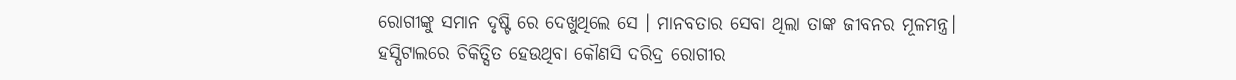ରୋଗୀଙ୍କୁ ସମାନ ଦୃଷ୍ଟି ରେ ଦେଖୁଥିଲେ ସେ । ମାନବତାର ସେବା ଥିଲା ତାଙ୍କ ଜୀବନର ମୂଳମନ୍ତ୍ର। ହସ୍ପିଟାଲରେ ଚିକିତ୍ସିତ ହେଉଥିବା କୌଣସି ଦରିଦ୍ର ରୋଗୀର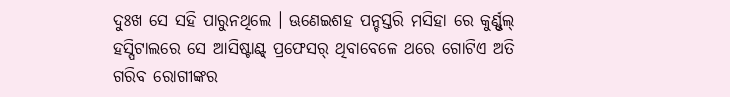ଦୁଃଖ ସେ ସହି ପାରୁନଥିଲେ । ଊଣେଇଶହ ପନ୍ଚସ୍ତରି ମସିହା ରେ କୁର୍ଣ୍ଣୁଲ୍ ହସ୍ପିଟାଲରେ ସେ ଆସିଷ୍ଟାଣ୍ଟ୍ ପ୍ରଫେସର୍ ଥିବାବେଳେ ଥରେ ଗୋଟିଏ ଅତି ଗରିବ ରୋଗୀଙ୍କର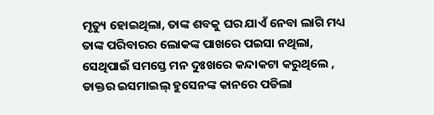ମୃତ୍ୟୁ ହୋଇଥିଲା, ତାଙ୍କ ଶବକୁ ଘର ଯାଏଁ ନେବା ଲାଗି ମଧ୍ୟ ତାଙ୍କ ପରିବାରର ଲୋକଙ୍କ ପାଖରେ ପଇସା ନଥିଲା, ସେଥିପାଇଁ ସମସ୍ତେ ମନ ଦୁଃଖରେ କନ୍ଦାକଟା କରୁଥିଲେ , ଡାକ୍ତର ଇସମାଇଲ୍ ହୁସେନଙ୍କ କାନରେ ପଡିଲା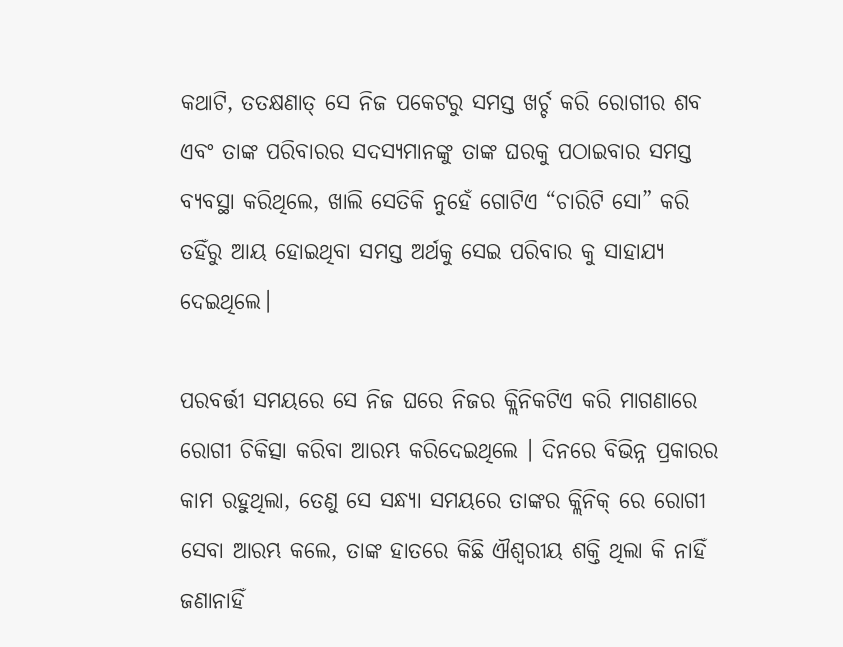କଥାଟି, ତତକ୍ଷଣାତ୍ ସେ ନିଜ ପକେଟରୁ ସମସ୍ତ ଖର୍ଚ୍ଚ କରି ରୋଗୀର ଶବ ଏବଂ ତାଙ୍କ ପରିବାରର ସଦସ୍ୟମାନଙ୍କୁ ତାଙ୍କ ଘରକୁ ପଠାଇବାର ସମସ୍ତ ବ୍ୟବସ୍ଥା କରିଥିଲେ, ଖାଲି ସେତିକି ନୁହେଁ ଗୋଟିଏ “ଚାରିଟି ସୋ” କରି ତହିଁରୁ ଆୟ ହୋଇଥିବା ସମସ୍ତ ଅର୍ଥକୁ ସେଇ ପରିବାର କୁ ସାହାଯ୍ୟ ଦେଇଥିଲେ।

ପରବର୍ତ୍ତୀ ସମୟରେ ସେ ନିଜ ଘରେ ନିଜର କ୍ଲିନିକଟିଏ କରି ମାଗଣାରେ ରୋଗୀ ଚିକିତ୍ସା କରିବା ଆରମ୍ଭ କରିଦେଇଥିଲେ । ଦିନରେ ବିଭିନ୍ନ ପ୍ରକାରର କାମ ରହୁଥିଲା, ତେଣୁ ସେ ସନ୍ଧ୍ୟା ସମୟରେ ତାଙ୍କର କ୍ଲିନିକ୍ ରେ ରୋଗୀ ସେବା ଆରମ୍ଭ କଲେ, ତାଙ୍କ ହାତରେ କିଛି ଐଶ୍ୱରୀୟ ଶକ୍ତି ଥିଲା କି ନାହିଁ ଜଣାନାହିଁ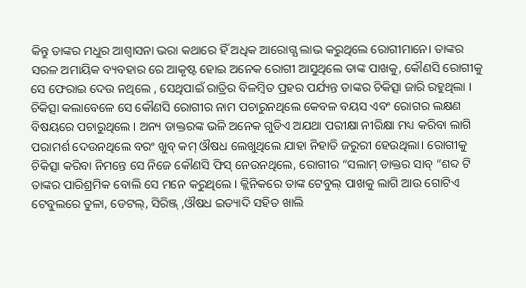କିନ୍ତୁ ତାଙ୍କର ମଧୁର ଆଶ୍ୱାସନା ଭରା କଥାରେ ହିଁ ଅଧିକ ଆରୋଗ୍ଯ ଲାଭ କରୁଥିଲେ ରୋଗୀମାନେ। ତାଙ୍କର ସରଳ ଅମାୟିକ ବ୍ୟବହାର ରେ ଆକୃଷ୍ଟ ହୋଇ ଅନେକ ରୋଗୀ ଆସୁଥିଲେ ତାଙ୍କ ପାଖକୁ, କୌଣସି ରୋଗୀକୁ ସେ ଫେରାଇ ଦେଉ ନଥିଲେ , ସେଥିପାଇଁ ରାତ୍ରିର ବିଳମ୍ବିତ ପ୍ରହର ପର୍ଯ୍ୟନ୍ତ ତାଙ୍କର ଚିକିତ୍ସା ଜାରି ରହୁଥିଲା । ଚିକିତ୍ସା କଲାବେଳେ ସେ କୌଣସି ରୋଗୀର ନାମ ପଚାରୁନଥିଲେ କେବଳ ବୟସ ଏବଂ ରୋଗର ଲକ୍ଷଣ ବିଷୟରେ ପଚାରୁଥିଲେ । ଅନ୍ୟ ଡାକ୍ତରଙ୍କ ଭଳି ଅନେକ ଗୁଡିଏ ଅଯଥା ପରୀକ୍ଷା ନୀରିକ୍ଷା ମଧ୍ୟ କରିବା ଲାଗି ପରାମର୍ଶ ଦେଉନଥିଲେ ବରଂ ଖୁବ୍ କମ୍ ଔଷଧ ଲେଖୁଥିଲେ ଯାହା ନିହାତି ଜରୁରୀ ହେଉଥିଲା। ରୋଗୀକୁ ଚିକିତ୍ସା କରିବା ନିମନ୍ତେ ସେ ନିଜେ କୌଣସି ଫିସ୍ ନେଉନଥିଲେ, ରୋଗୀର “ସଲାମ୍ ଡାକ୍ତର ସାବ୍ “ଶବ୍ଦ ଟି ତାଙ୍କର ପାରିଶ୍ରମିକ ବୋଲି ସେ ମନେ କରୁଥିଲେ । କ୍ଲିନିକରେ ତାଙ୍କ ଟେବୁଲ୍ ପାଖକୁ ଲାଗି ଆଉ ଗୋଟିଏ ଟେବୁଲରେ ତୁଳା, ଡେଟଲ୍, ସିରିଞ୍ଜ୍ ,ଔଷଧ ଇତ୍ୟାଦି ସହିତ ଖାଲି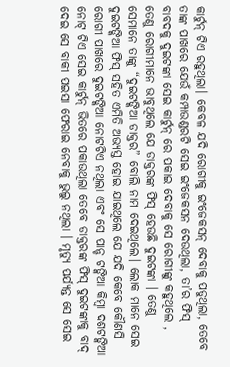କାର୍ଟୁନ୍ ଟିଏ ରହୁଥିଲା। କେବଳ ଯଦି ରୋଗୀକୁ ଇଂଜେକସନ୍ ଦେବାକୁ ପଡୁଥିଲା, ତେବେ ତାଙ୍କ ପାଖରେ ଯେଉଁ କମ୍ପାଉଣ୍ଡରଟି ସେଇ ଇଂଜେକସନ ଦେଉଥିଲା, ତା’ର ଫିସ୍ ବାବଦକୁ ଦୁଇଟଙ୍କା ସେଇ କାର୍ଟୁନ୍ ରେ ପକାଇ ଦେବାକୁ ସେ ରୋଗୀଙ୍କୁ କହୁଥିଲେ , ତେଣୁ ରୋଗୀମାନେ ଭାବୁଥିଲେ ଯେ ଡାକ୍ତରଙ୍କ ଫିସ୍ ହେଉଛି ଦୁଇଟଙ୍କା । ତେଣୁ ସେମାନେ ତାଙ୍କୁ “ଦୁଇଟଙ୍କିଆ ଡାକ୍ତର” ବୋଲି ନାମ ଦେଇଥିଲେ। ଲୋକ ମାନେ ସେଇ ଦୁଇଟଙ୍କିଆ ଫିସ୍ ସହିତ ଏମିତି ଅଭ୍ୟସ୍ତ ହୋଇ ଯାଇଥିଲେ ଯେ ଯଦି କେବେ କୌଣସି ରୋଗୀ ପାଖରେ ଦୁଇଟଙ୍କିଆ ନୋଟଟିଏ ନଥିଲା ଏବଂ ସେ ପାନ୍ଚ ଟଙ୍କିଆ କିମ୍ବା ଦଶଟଙ୍କିଆ ନୋଟ୍ ଟିଏ ସେଇ କାର୍ଟୁନ୍ ଭିତରେ ପକାଉଥିଲା ତେବେ ଡାକ୍ତରଙ୍କ ଫିସ୍ ଦୁଇଟଙ୍କାକୁ ବାଦ୍ ଦେଇ ସେ ବାକୀ ପଇସା ଫେରାଇ ନେବାକୁ ଭୁଲୁ ନଥିଲା । ମୃତ୍ୟୁ ପର୍ଯ୍ୟନ୍ତ ସେ ସେଇ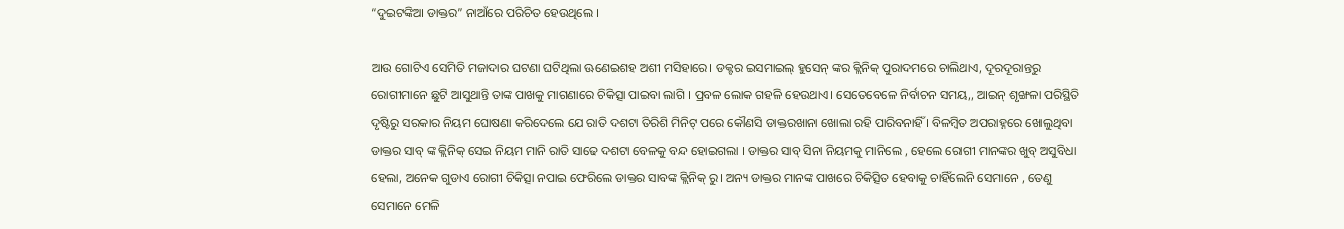“ଦୁଇଟଙ୍କିଆ ଡାକ୍ତର” ନାଆଁରେ ପରିଚିତ ହେଉଥିଲେ ।

ଆଉ ଗୋଟିଏ ସେମିତି ମଜାଦାର ଘଟଣା ଘଟିଥିଲା ଊଣେଇଶହ ଅଶୀ ମସିହାରେ। ଡକ୍ଟର ଇସମାଇଲ୍ ହୁସେନ୍ ଙ୍କର କ୍ଲିନିକ୍ ପୁରାଦମରେ ଚାଲିଥାଏ, ଦୂରଦୂରାନ୍ତରୁ ରୋଗୀମାନେ ଛୁଟି ଆସୁଥାନ୍ତି ତାଙ୍କ ପାଖକୁ ମାଗଣାରେ ଚିକିତ୍ସା ପାଇବା ଲାଗି । ପ୍ରବଳ ଲୋକ ଗହଳି ହେଉଥାଏ। ସେତେବେଳେ ନିର୍ବାଚନ ସମୟ,, ଆଇନ୍ ଶୃଙ୍ଖଳା ପରିସ୍ଥିତି ଦୃଷ୍ଟିରୁ ସରକାର ନିୟମ ଘୋଷଣା କରିଦେଲେ ଯେ ରାତି ଦଶଟା ତିରିଶି ମିନିଟ୍ ପରେ କୌଣସି ଡାକ୍ତରଖାନା ଖୋଲା ରହି ପାରିବନାହିଁ । ବିଳମ୍ବିତ ଅପରାହ୍ନରେ ଖୋଲୁଥିବା ଡାକ୍ତର ସାବ୍ ଙ୍କ କ୍ଲିନିକ୍ ସେଇ ନିୟମ ମାନି ରାତି ସାଢେ ଦଶଟା ବେଳକୁ ବନ୍ଦ ହୋଇଗଲା । ଡାକ୍ତର ସାବ୍ ସିନା ନିୟମକୁ ମାନିଲେ , ହେଲେ ରୋଗୀ ମାନଙ୍କର ଖୁବ୍ ଅସୁବିଧା ହେଲା, ଅନେକ ଗୁଡାଏ ରୋଗୀ ଚିକିତ୍ସା ନପାଇ ଫେରିଲେ ଡାକ୍ତର ସାବଙ୍କ କ୍ଲିନିକ୍ ରୁ। ଅନ୍ୟ ଡାକ୍ତର ମାନଙ୍କ ପାଖରେ ଚିକିତ୍ସିତ ହେବାକୁ ଚାହିଁଲେନି ସେମାନେ , ତେଣୁ ସେମାନେ ମେଳି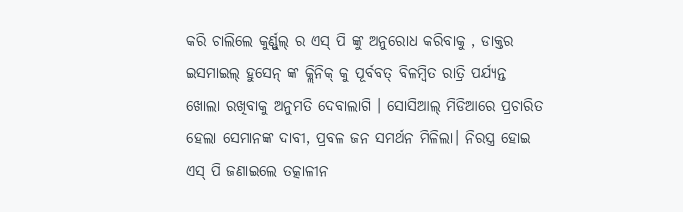କରି ଚାଲିଲେ କୁର୍ଣ୍ଣୁଲ୍ ର ଏସ୍ ପି ଙ୍କୁ ଅନୁରୋଧ କରିବାକୁ , ଡାକ୍ତର ଇସମାଇଲ୍ ହୁସେନ୍ ଙ୍କ କ୍ଲିନିକ୍ କୁ ପୂର୍ବବତ୍ ବିଳମ୍ବିତ ରାତ୍ରି ପର୍ଯ୍ୟନ୍ତ ଖୋଲା ରଖିବାକୁ ଅନୁମତି ଦେବାଲାଗି । ସୋସିଆଲ୍ ମିଡିଆରେ ପ୍ରଚାରିତ ହେଲା ସେମାନଙ୍କ ଦାବୀ, ପ୍ରବଳ ଜନ ସମର୍ଥନ ମିଳିଲା। ନିରସ୍ତ୍ର ହୋଇ ଏସ୍ ପି ଜଣାଇଲେ ତତ୍କାଳୀନ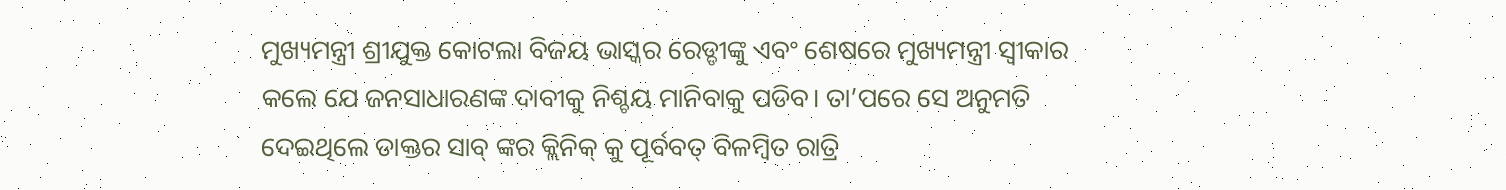ମୁଖ୍ୟମନ୍ତ୍ରୀ ଶ୍ରୀଯୁକ୍ତ କୋଟଲା ବିଜୟ ଭାସ୍କର ରେଡ୍ଡୀଙ୍କୁ ଏବଂ ଶେଷରେ ମୁଖ୍ୟମନ୍ତ୍ରୀ ସ୍ୱୀକାର କଲେ ଯେ ଜନସାଧାରଣଙ୍କ ଦାବୀକୁ ନିଶ୍ଚୟ ମାନିବାକୁ ପଡିବ। ତା’ପରେ ସେ ଅନୁମତି ଦେଇଥିଲେ ଡାକ୍ତର ସାବ୍ ଙ୍କର କ୍ଲିନିକ୍ କୁ ପୂର୍ବବତ୍ ବିଳମ୍ବିତ ରାତ୍ରି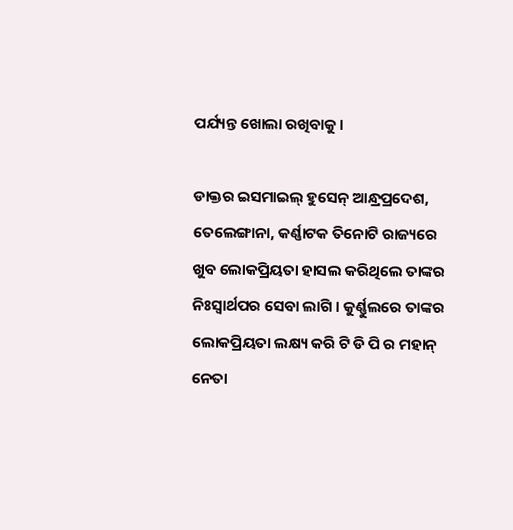ପର୍ଯ୍ୟନ୍ତ ଖୋଲା ରଖିବାକୁ ।

ଡାକ୍ତର ଇସମାଇଲ୍ ହୁସେନ୍ ଆନ୍ଧ୍ରପ୍ରଦେଶ, ତେଲେଙ୍ଗାନା, କର୍ଣ୍ଣାଟକ ତିନୋଟି ରାଜ୍ୟରେ ଖୁବ ଲୋକପ୍ରିୟତା ହାସଲ କରିଥିଲେ ତାଙ୍କର ନିଃସ୍ଵାର୍ଥପର ସେବା ଲାଗି । କୁର୍ଣ୍ଣୁଲରେ ତାଙ୍କର ଲୋକପ୍ରିୟତା ଲକ୍ଷ୍ୟ କରି ଟି ଡି ପି ର ମହାନ୍ ନେତା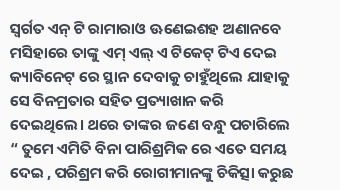ସ୍ୱର୍ଗତ ଏନ୍ ଟି ରାମାରାଓ ଊଣେଇଶହ ଅଣାନବେ ମସିହାରେ ତାଙ୍କୁ ଏମ୍ ଏଲ୍ ଏ ଟିକେଟ୍ ଟିଏ ଦେଇ କ୍ୟାବିନେଟ୍ ରେ ସ୍ଥାନ ଦେବାକୁ ଚାହୁଁଥିଲେ ଯାହାକୁ ସେ ବିନମ୍ରତାର ସହିତ ପ୍ରତ୍ୟାଖାନ କରି ଦେଇଥିଲେ। ଥରେ ତାଙ୍କର ଜଣେ ବନ୍ଧୁ ପଚାରିଲେ “ ତୁମେ ଏମିତି ବିନା ପାରିଶ୍ରମିକ ରେ ଏତେ ସମୟ ଦେଇ , ପରିଶ୍ରମ କରି ରୋଗୀମାନଙ୍କୁ ଚିକିତ୍ସା କରୁଛ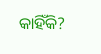କାହିଁକି?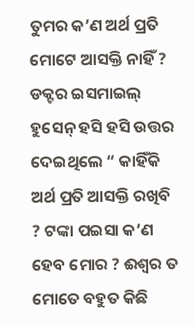ତୁମର କ’ଣ ଅର୍ଥ ପ୍ରତି ମୋଟେ ଆସକ୍ତି ନାହିଁ ? ଡକ୍ଟର ଇସମାଇଲ୍ ହୁସେନ୍ ହସି ହସି ଉତ୍ତର ଦେଇଥିଲେ “ କାହିଁକି ଅର୍ଥ ପ୍ରତି ଆସକ୍ତି ରଖିବି ? ଟଙ୍କା ପଇସା କ’ଣ ହେବ ମୋର ? ଈଶ୍ବର ତ ମୋତେ ବହୁତ କିଛି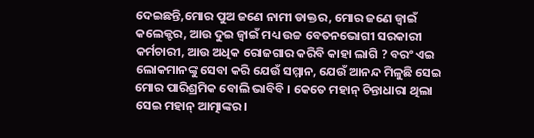ଦେଇଛନ୍ତି,ମୋର ପୁଅ ଜଣେ ନାମୀ ଡାକ୍ତର, ମୋର ଜଣେ ଜ୍ୱାଇଁ କଲେକ୍ଟର, ଆଉ ଦୁଇ ଜ୍ୱାଇଁ ମଧ୍ୟ ଉଚ୍ଚ ବେତନଭୋଗୀ ସରକାରୀ କର୍ମଚାରୀ, ଆଉ ଅଧିକ ରୋଜଗାର କରିବି କାହା ଲାଗି ? ବରଂ ଏଇ ଲୋକମାନଙ୍କୁ ସେବା କରି ଯେଉଁ ସମ୍ମାନ, ଯେଉଁ ଆନନ୍ଦ ମିଳୁଛି ସେଇ ମୋର ପାରିଶ୍ରମିକ ବୋଲି ଭାବିବି । କେତେ ମହାନ୍ ଚିନ୍ତାଧାରା ଥିଲା ସେଇ ମହାନ୍ ଆତ୍ମାଙ୍କର।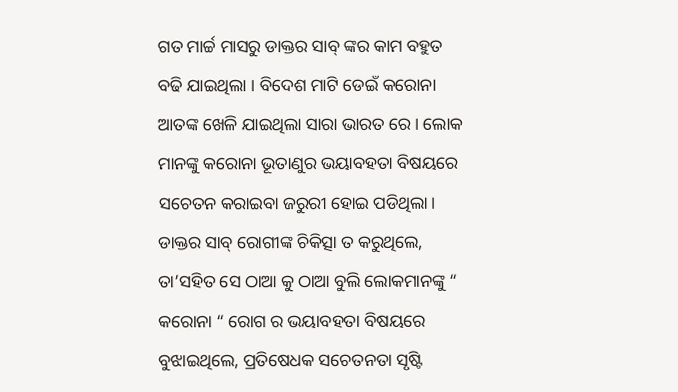ଗତ ମାର୍ଚ୍ଚ ମାସରୁ ଡାକ୍ତର ସାବ୍ ଙ୍କର କାମ ବହୁତ ବଢି ଯାଇଥିଲା । ବିଦେଶ ମାଟି ଡେଇଁ କରୋନା ଆତଙ୍କ ଖେଳି ଯାଇଥିଲା ସାରା ଭାରତ ରେ । ଲୋକ ମାନଙ୍କୁ କରୋନା ଭୂତାଣୁର ଭୟାବହତା ବିଷୟରେ ସଚେତନ କରାଇବା ଜରୁରୀ ହୋଇ ପଡିଥିଲା। ଡାକ୍ତର ସାବ୍ ରୋଗୀଙ୍କ ଚିକିତ୍ସା ତ କରୁଥିଲେ, ତା’ସହିତ ସେ ଠାଆ କୁ ଠାଆ ବୁଲି ଲୋକମାନଙ୍କୁ “ କରୋନା “ ରୋଗ ର ଭୟାବହତା ବିଷୟରେ ବୁଝାଇଥିଲେ, ପ୍ରତିଷେଧକ ସଚେତନତା ସୃଷ୍ଟି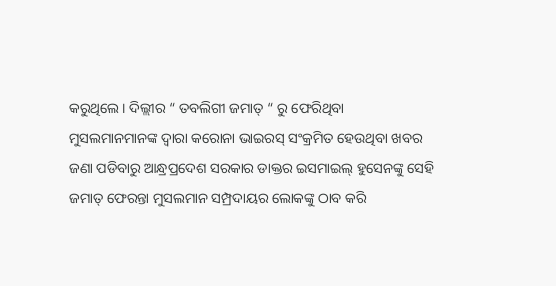କରୁଥିଲେ। ଦିଲ୍ଲୀର “ ତବଲିଗୀ ଜମାତ୍ “ ରୁ ଫେରିଥିବା ମୁସଲମାନମାନଙ୍କ ଦ୍ୱାରା କରୋନା ଭାଇରସ୍ ସଂକ୍ରମିତ ହେଉଥିବା ଖବର ଜଣା ପଡିବାରୁ ଆନ୍ଧ୍ରପ୍ରଦେଶ ସରକାର ଡାକ୍ତର ଇସମାଇଲ୍ ହୁସେନଙ୍କୁ ସେହି ଜମାତ୍ ଫେରନ୍ତା ମୁସଲମାନ ସମ୍ପ୍ରଦାୟର ଲୋକଙ୍କୁ ଠାବ କରି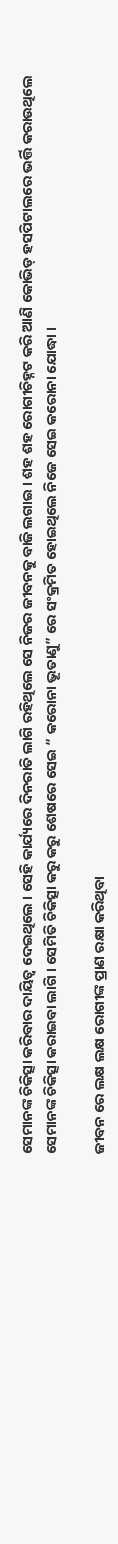ସେମାନଙ୍କ ଚିକିତ୍ସା କରିବାର ଦାୟିତ୍ୱ ଦେଇଥିଲେ । ସେହି କାର୍ଯ୍ୟରେ ଦିନରାତି ଲାଗି ରହିଥିଲେ ସେ ନିଜର ଜୀବନକୁ ବାଜି ଲଗାଇ । ଶହ ଶହ ରୋଗୀଚିହ୍ନଟ କରି ଆଣି କୋଭିଡ୍ ହସପିଟାଲରେ ଭର୍ତ୍ତି କରାଉଥିଲେ ସେମାନଙ୍କ ଚିକିତ୍ସା କରାଇବା ଲାଗି । ସେମିତି ଚିକିତ୍ସା କରୁ କରୁ ଶେଷରେ ସେଇ “ କରୋନା ଭୂତାଣୁ” ରେ ସଂକ୍ରମିତ ହୋଇଥିଲେ ନିଜେ ସେଇ କରୋନା ଯୋଦ୍ଧା ।

ଜୀବନ ରେ ଲକ୍ଷ ଲକ୍ଷ ରୋଗୀଙ୍କ ପ୍ରାଣ ରକ୍ଷା କରିଥିବା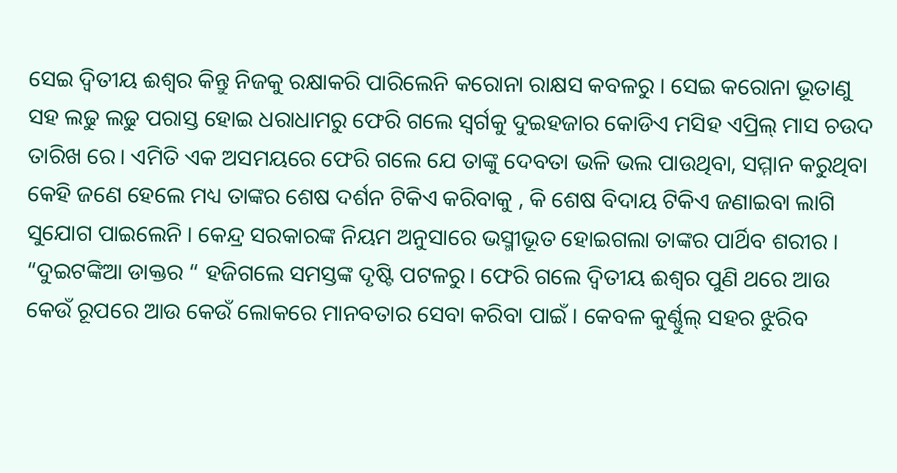ସେଇ ଦ୍ୱିତୀୟ ଈଶ୍ଵର କିନ୍ତୁ ନିଜକୁ ରକ୍ଷାକରି ପାରିଲେନି କରୋନା ରାକ୍ଷସ କବଳରୁ । ସେଇ କରୋନା ଭୂତାଣୁ ସହ ଲଢୁ ଲଢୁ ପରାସ୍ତ ହୋଇ ଧରାଧାମରୁ ଫେରି ଗଲେ ସ୍ୱର୍ଗକୁ ଦୁଇହଜାର କୋଡିଏ ମସିହ ଏପ୍ରିଲ୍ ମାସ ଚଉଦ ତାରିଖ ରେ। ଏମିତି ଏକ ଅସମୟରେ ଫେରି ଗଲେ ଯେ ତାଙ୍କୁ ଦେବତା ଭଳି ଭଲ ପାଉଥିବା, ସମ୍ମାନ କରୁଥିବା କେହି ଜଣେ ହେଲେ ମଧ୍ୟ ତାଙ୍କର ଶେଷ ଦର୍ଶନ ଟିକିଏ କରିବାକୁ , କି ଶେଷ ବିଦାୟ ଟିକିଏ ଜଣାଇବା ଲାଗି ସୁଯୋଗ ପାଇଲେନି । କେନ୍ଦ୍ର ସରକାରଙ୍କ ନିୟମ ଅନୁସାରେ ଭସ୍ମୀଭୂତ ହୋଇଗଲା ତାଙ୍କର ପାର୍ଥିବ ଶରୀର । “ଦୁଇଟଙ୍କିଆ ଡାକ୍ତର “ ହଜିଗଲେ ସମସ୍ତଙ୍କ ଦୃଷ୍ଟି ପଟଳରୁ। ଫେରି ଗଲେ ଦ୍ୱିତୀୟ ଈଶ୍ବର ପୁଣି ଥରେ ଆଉ କେଉଁ ରୂପରେ ଆଉ କେଉଁ ଲୋକରେ ମାନବତାର ସେବା କରିବା ପାଇଁ । କେବଳ କୁର୍ଣ୍ଣୁଲ୍ ସହର ଝୁରିବ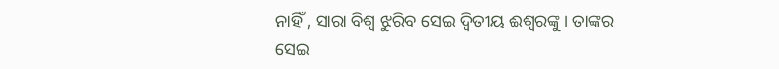ନାହିଁ , ସାରା ବିଶ୍ବ ଝୁରିବ ସେଇ ଦ୍ୱିତୀୟ ଈଶ୍ଵରଙ୍କୁ। ତାଙ୍କର ସେଇ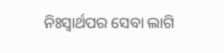ନିଃସ୍ୱାର୍ଥପର ସେବା ଲାଗି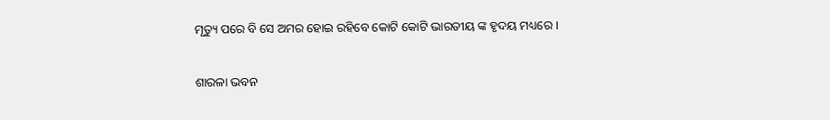ମୃତ୍ୟୁ ପରେ ବି ସେ ଅମର ହୋଇ ରହିବେ କୋଟି କୋଟି ଭାରତୀୟ ଙ୍କ ହୃଦୟ ମଧ୍ୟରେ ।

ଶାରଳା ଭବନ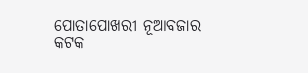ପୋତାପୋଖରୀ ନୂଆବଜାର
କଟକ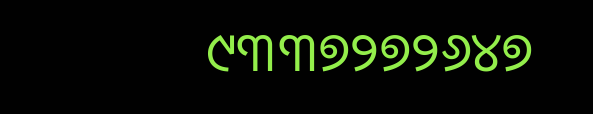୯୩୩୭୨୭୨୬୪୭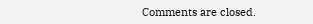Comments are closed.